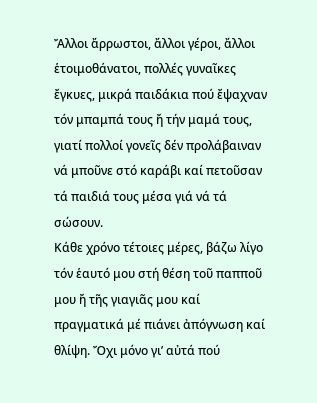Ἄλλοι ἄρρωστοι, ἄλλοι γέροι, ἄλλοι ἑτοιμοθάνατοι, πολλές γυναῖκες ἔγκυες, μικρά παιδάκια πού ἔψαχναν τόν μπαμπά τους ἤ τήν μαμά τους, γιατί πολλοί γονεῖς δέν προλάβαιναν νά μποῦνε στό καράβι καί πετοῦσαν τά παιδιά τους μέσα γιά νά τά σώσουν.
Κάθε χρόνο τέτοιες μέρες, βάζω λίγο τόν ἑαυτό μου στή θέση τοῦ παπποῦ μου ἤ τῆς γιαγιᾶς μου καί πραγματικά μέ πιάνει ἀπόγνωση καί θλίψη. Ὄχι μόνο γι’ αὐτά πού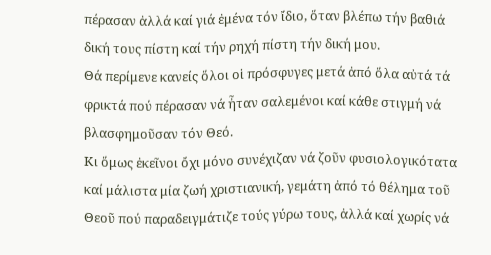πέρασαν ἀλλά καί γιά ἐμένα τόν ἴδιο, ὅταν βλέπω τήν βαθιά δική τους πίστη καί τήν ρηχή πίστη τήν δική μου.
Θά περίμενε κανείς ὅλοι οἱ πρόσφυγες μετά ἀπό ὅλα αὐτά τά φρικτά πού πέρασαν νά ἦταν σαλεμένοι καί κάθε στιγμή νά βλασφημοῦσαν τόν Θεό.
Κι ὅμως ἐκεῖνοι ὄχι μόνο συνέχιζαν νά ζοῦν φυσιολογικότατα καί μάλιστα μία ζωή χριστιανική, γεμάτη ἀπό τό θέλημα τοῦ Θεοῦ πού παραδειγμάτιζε τούς γύρω τους, ἀλλά καί χωρίς νά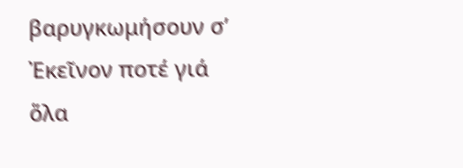βαρυγκωμήσουν σ’ Ἐκεῖνον ποτέ γιά ὅλα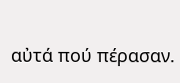αὐτά πού πέρασαν.